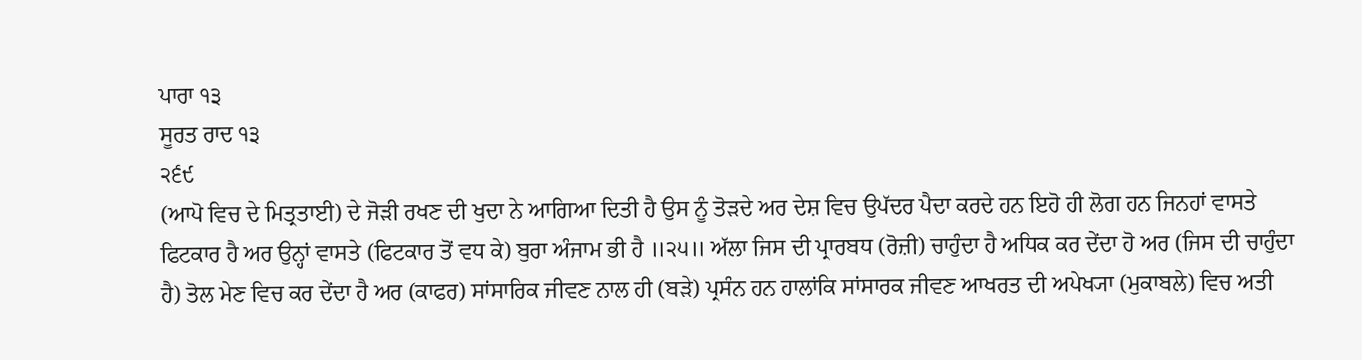ਪਾਰਾ ੧੩
ਸੂਰਤ ਰਾਦ ੧੩
੨੬੯
(ਆਪੋ ਵਿਚ ਦੇ ਮਿਤ੍ਰਤਾਈ) ਦੇ ਜੋੜੀ ਰਖਣ ਦੀ ਖੁਦਾ ਨੇ ਆਗਿਆ ਦਿਤੀ ਹੈ ਉਸ ਨੂੰ ਤੋੜਦੇ ਅਰ ਦੇਸ਼ ਵਿਚ ਉਪੱਦਰ ਪੈਦਾ ਕਰਦੇ ਹਨ ਇਹੋ ਹੀ ਲੋਗ ਹਨ ਜਿਨਹਾਂ ਵਾਸਤੇ ਫਿਟਕਾਰ ਹੈ ਅਰ ਉਨ੍ਹਾਂ ਵਾਸਤੇ (ਫਿਟਕਾਰ ਤੋਂ ਵਧ ਕੇ) ਬੁਰਾ ਅੰਜਾਮ ਭੀ ਹੈ ॥੨੫॥ ਅੱਲਾ ਜਿਸ ਦੀ ਪ੍ਰਾਰਬਧ (ਰੋਜ਼ੀ) ਚਾਹੁੰਦਾ ਹੈ ਅਧਿਕ ਕਰ ਦੇਂਦਾ ਹੋ ਅਰ (ਜਿਸ ਦੀ ਚਾਹੁੰਦਾ ਹੈ) ਤੋਲ ਮੇਣ ਵਿਚ ਕਰ ਦੇਂਦਾ ਹੈ ਅਰ (ਕਾਫਰ) ਸਾਂਸਾਰਿਕ ਜੀਵਣ ਨਾਲ ਹੀ (ਬੜੇ) ਪ੍ਰਸੰਨ ਹਨ ਹਾਲਾਂਕਿ ਸਾਂਸਾਰਕ ਜੀਵਣ ਆਖਰਤ ਦੀ ਅਪੇਖ੍ਯਾ (ਮੁਕਾਬਲੇ) ਵਿਚ ਅਤੀ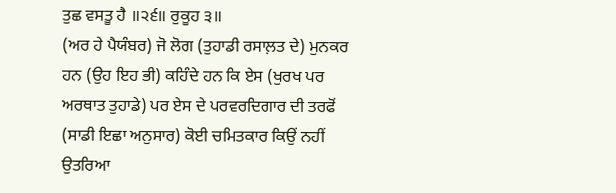ਤੁਛ ਵਸਤੂ ਹੈ ॥੨੬॥ ਰੁਕੂਹ ੩॥
(ਅਰ ਹੇ ਪੈਯੰਬਰ) ਜੋ ਲੋਗ (ਤੁਹਾਡੀ ਰਸਾਲ਼ਤ ਦੇ) ਮੁਨਕਰ ਹਨ (ਉਹ ਇਹ ਭੀ) ਕਹਿੰਦੇ ਹਨ ਕਿ ਏਸ (ਖੁਰਖ ਪਰ ਅਰਥਾਤ ਤੁਹਾਡੇ) ਪਰ ਏਸ ਦੇ ਪਰਵਰਦਿਗਾਰ ਦੀ ਤਰਫੋਂ (ਸਾਡੀ ਇਛਾ ਅਨੁਸਾਰ) ਕੋਈ ਚਮਿਤਕਾਰ ਕਿਉਂ ਨਹੀਂ ਉਤਰਿਆ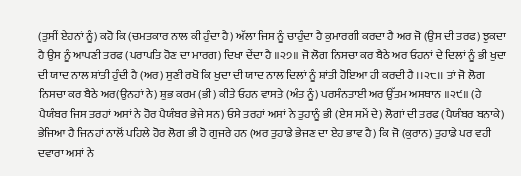(ਤੁਸੀਂ ਏਹਨਾਂ ਨੂੰ) ਕਹੋ ਕਿ (ਚਮਤਕਾਰ ਨਾਲ ਕੀ ਹੁੰਦਾ ਹੈ) ਅੱਲਾ ਜਿਸ ਨੂੰ ਚਾਹੁੰਦਾ ਹੈ ਕੁਮਾਰਗੀ ਕਰਦਾ ਹੈ ਅਰ ਜੋ (ਉਸ ਦੀ ਤਰਫ) ਝੁਕਦਾ ਹੈ ਉਸ ਨੂੰ ਆਪਣੀ ਤਰਫ (ਪਰਾਪਤਿ ਹੋਣ ਦਾ ਮਾਰਗ) ਦਿਖਾ ਦੇਂਦਾ ਹੈ ॥੨੭॥ ਜੋ ਲੋਗ ਨਿਸਚਾ ਕਰ ਬੈਠੇ ਅਰ ਓਹਨਾਂ ਦੇ ਦਿਲਾਂ ਨੂੰ ਭੀ ਖੁਦਾ ਦੀ ਯਾਦ ਨਾਲ ਸ਼ਾਂਤੀ ਹੁੰਦੀ ਹੈ (ਅਰ) ਸੁਣੀ ਰਖੋ ਕਿ ਖੁਦਾ ਦੀ ਯਾਦ ਨਾਲ ਦਿਲਾਂ ਨੂੰ ਸ਼ਾਂਤੀ ਹੋਇਆ ਹੀ ਕਰਦੀ ਹੈ ।।੨੮।। ਤਾਂ ਜੋ ਲੋਗ ਨਿਸਚਾ ਕਰ ਬੈਠੇ ਅਰ(ਉਨਹਾਂ ਨੇ) ਸ਼ੁਭ ਕਰਮ (ਭੀ) ਕੀਤੇ ਓਹਨ ਵਾਸਤੇ (ਅੰਤ ਨੂੰ) ਪਰਸੰਨਤਾਈ ਅਰ ਉੱਤਮ ਅਸਥਾਨ ॥੨੯॥ (ਹੇ ਪੈਯੰਬਰ ਜਿਸ ਤਰਹਾਂ ਅਸਾਂ ਨੇ ਹੋਰ ਪੈਯੰਬਰ ਭੇਜੇ ਸਨ) ਓਸੇ ਤਰਹਾਂ ਅਸਾਂ ਨੇ ਤੁਹਾਨੂੰ ਭੀ (ਏਸ ਸਮੇਂ ਦੇ) ਲੋਗਾਂ ਦੀ ਤਰਫ (ਪੈਯੰਬਰ ਬਨਾਕੇ) ਭੇਜਿਆ ਹੈ ਜਿਨਹਾਂ ਨਾਲੋਂ ਪਹਿਲੇ ਹੋਰ ਲੋਗ ਭੀ ਹੋ ਗੁਜਰੇ ਹਨ (ਅਰ ਤੁਹਾਡੇ ਭੇਜਣ ਦਾ ਏਹ ਭਾਵ ਹੈ) ਕਿ ਜੋ (ਕੁਰਾਨ) ਤੁਹਾਡੇ ਪਰ ਵਹੀ ਦਵਾਰਾ ਅਸਾਂ ਨੇ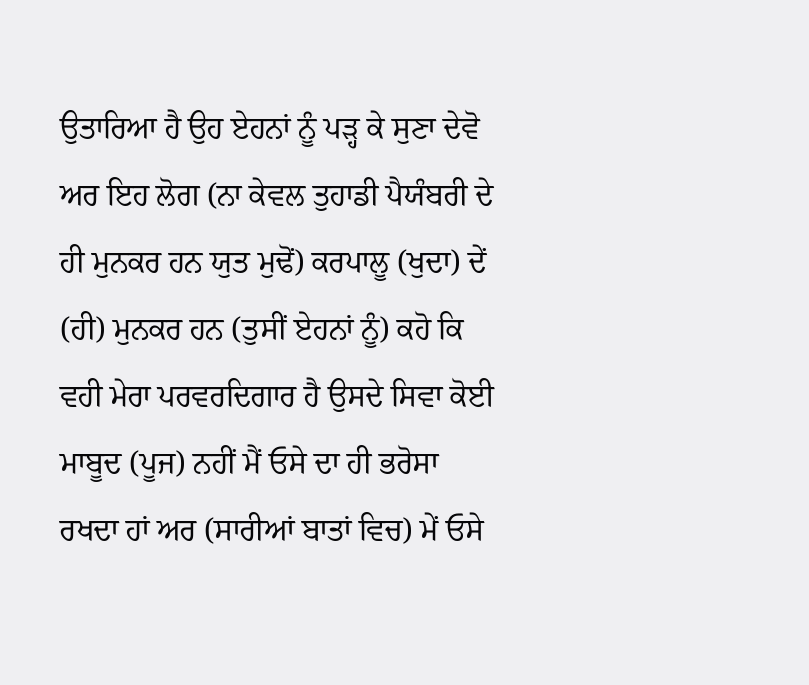ਉਤਾਰਿਆ ਹੈ ਉਹ ਏਹਨਾਂ ਨੂੰ ਪੜ੍ਹ ਕੇ ਸੁਣਾ ਦੇਵੋ ਅਰ ਇਹ ਲੋਗ (ਨਾ ਕੇਵਲ ਤੁਹਾਡੀ ਪੈਯੰਬਰੀ ਦੇ ਹੀ ਮੁਨਕਰ ਹਨ ਯੁਤ ਮੁਢੋਂ) ਕਰਪਾਲੂ (ਖੁਦਾ) ਦੇਂ (ਹੀ) ਮੁਨਕਰ ਹਨ (ਤੁਸੀਂ ਏਹਨਾਂ ਨੂੰ) ਕਹੋ ਕਿ ਵਹੀ ਮੇਰਾ ਪਰਵਰਦਿਗਾਰ ਹੈ ਉਸਦੇ ਸਿਵਾ ਕੋਈ ਮਾਬੂਦ (ਪੂਜ) ਨਹੀਂ ਮੈਂ ਓਸੇ ਦਾ ਹੀ ਭਰੋਸਾ ਰਖਦਾ ਹਾਂ ਅਰ (ਸਾਰੀਆਂ ਬਾਤਾਂ ਵਿਚ) ਮੇਂ ਓਸੇ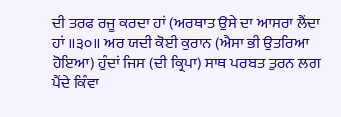ਦੀ ਤਰਫ ਰਜੂ ਕਰਦਾ ਹਾਂ (ਅਰਥਾਤ ਉਸੇ ਦਾ ਆਸਰਾ ਲੈਂਦਾ ਹਾਂ ॥੩੦॥ ਅਰ ਯਦੀ ਕੋਈ ਕੁਰਾਨ (ਐਸਾ ਭੀ ਉਤਰਿਆ ਹੋਇਆ) ਹੁੰਦਾਂ ਜਿਸ (ਦੀ ਕ੍ਰਿਪਾ) ਸਾਥ ਪਰਬਤ ਤੁਰਨ ਲਗ ਪੈਂਦੇ ਕਿੰਵਾ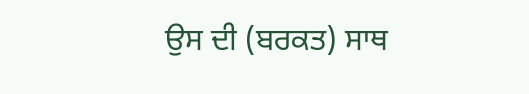ਉਸ ਦੀ (ਬਰਕਤ) ਸਾਥ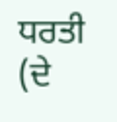ਧਰਤੀ (ਦੇ